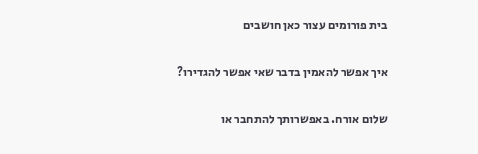בית פורומים עצור כאן חושבים

איך אפשר להאמין בדבר שאי אפשר להגדירו?

שלום אורח. באפשרותך להתחבר או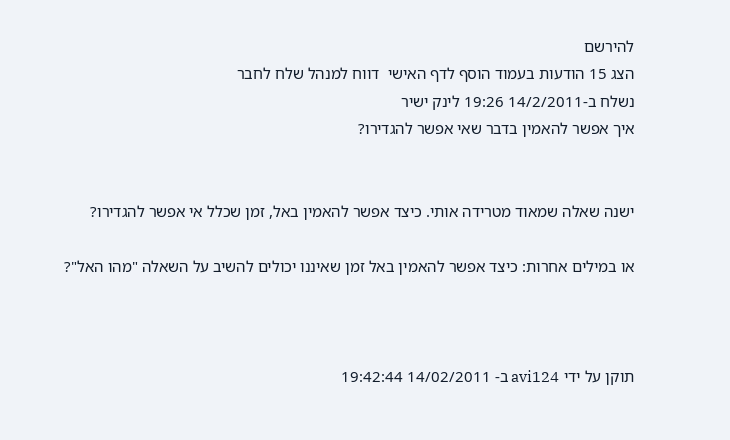להירשם
הצג 15 הודעות בעמוד הוסף לדף האישי  דווח למנהל שלח לחבר
נשלח ב-14/2/2011 19:26 לינק ישיר
איך אפשר להאמין בדבר שאי אפשר להגדירו?


ישנה שאלה שמאוד מטרידה אותי. כיצד אפשר להאמין באל, זמן שכלל אי אפשר להגדירו?

או במילים אחרות: כיצד אפשר להאמין באל זמן שאיננו יכולים להשיב על השאלה "מהו האל"?



תוקן על ידי avi124 ב- 14/02/2011 19:42:44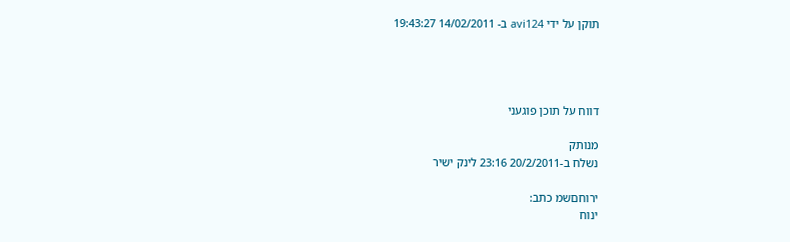תוקן על ידי avi124 ב- 14/02/2011 19:43:27




דווח על תוכן פוגעני

מנותק
נשלח ב-20/2/2011 23:16 לינק ישיר

ירוחםשמ כתב:
ינוח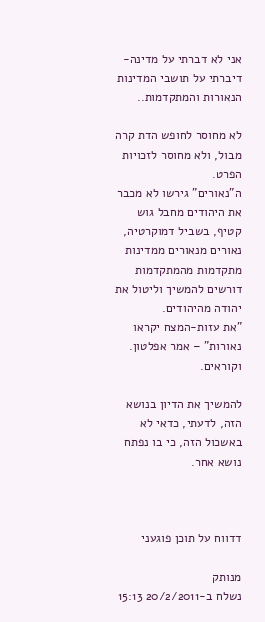אני לא דברתי על מדינה- דיברתי על תושבי המדינות הנאורות והמתקדמות..

לא מחוסר לחופש הדת קרה מבול, ולא מחוסר לזכויות הפרט.
ה"נאורים" גירשו לא מכבר את היהודים מחבל גוש קטיף, בשביל דמוקרטיה, נאורים מנאורים ממדינות מתקדמות מהמתקדמות דורשים להמשיך וליטול את יהודה מהיהודים.
"את עזות-המצח יקראו נאורות" – אמר אפלטון. וקוראים.

להמשיך את הדיון בנושא הזה, לדעתי, כדאי לא באשכול הזה, כי בו נפתח נושא אחר.



דדווח על תוכן פוגעני

מנותק
נשלח ב-20/2/2011 15:13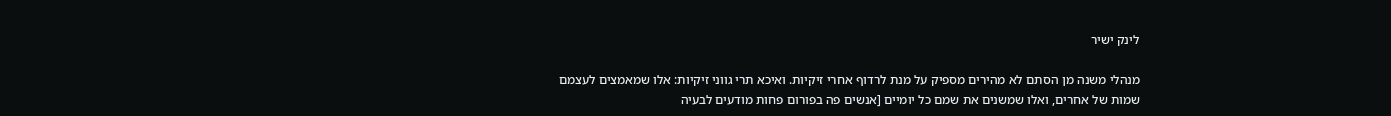לינק ישיר

מנהלי משנה מן הסתם לא מהירים מספיק על מנת לרדוף אחרי זיקיות. ואיכא תרי גווני זיקיות: אלו שמאמצים לעצמם שמות של אחרים, ואלו שמשנים את שמם כל יומיים [אנשים פה בפורום פחות מודעים לבעיה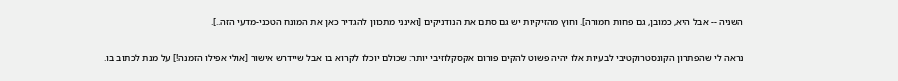השניה -- אבל היא, כמובן, גם פחות חמורה]. וחוץ מהזיקיות יש גם סתם את הנודניקים [ואינני מתכוון להגדיר כאן את המונח הטכני-מדעי הזה..].

נראה לי שהפתרון הקונסטרוקטיבי לבעיות אלו יהיה פשוט להקים פורום אקסקלוזיבי יותר: שכולם יוכלו לקרוא בו אבל שיידרש אישור [אולי אפילו הזמנה!] על מנת לכתוב בו.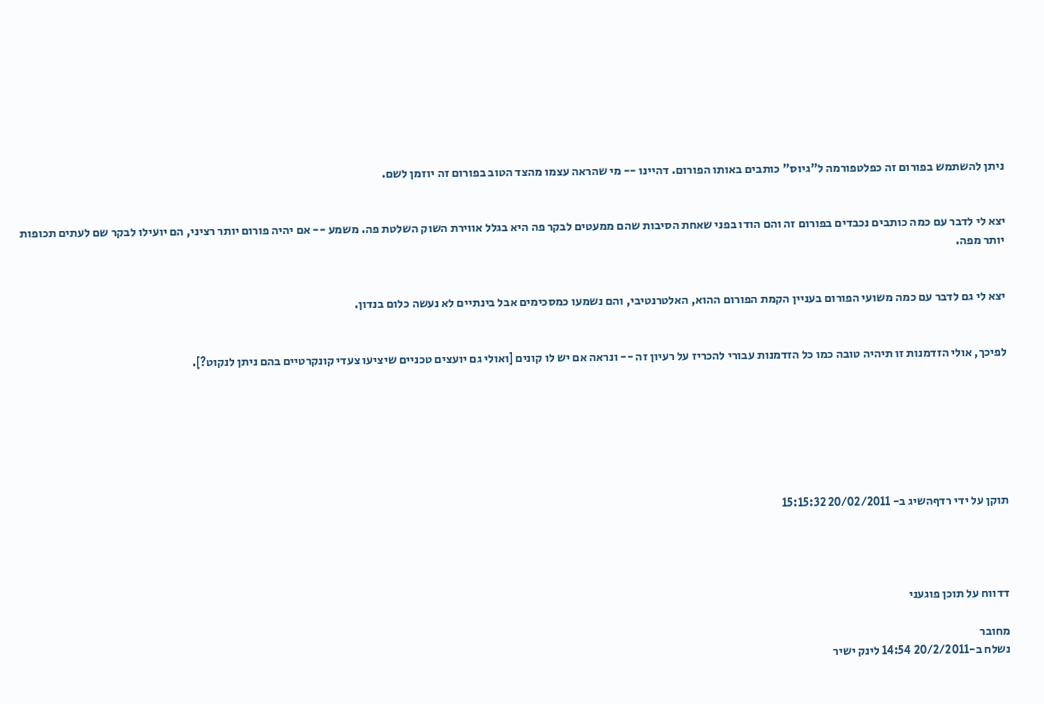ניתן להשתמש בפורום זה כפלטפורמה ל"גיוס" כותבים באותו הפורום. דהיינו -- מי שהראה עצמו מהצד הטוב בפורום זה יוזמן לשם.


יצא לי לדבר עם כמה כותבים נכבדים בפורום זה והם הודו בפני שאחת הסיבות שהם ממעטים לבקר פה היא בגלל אווירת השוק השלטת פה. משמע -- אם יהיה פורום יותר רציני, הם יועילו לבקר שם לעתים תכופות יותר מפה.


יצא לי גם לדבר עם כמה משועי הפורום בעניין הקמת הפורום ההוא, האלטרנטיבי, והם נשמעו כמסכימים אבל בינתיים לא נעשה כלום בנדון.


לפיכך, אולי הזדמנות זו תיהיה טובה כמו כל הזדמנות עבורי להכריז על רעיון זה -- ונראה אם יש לו קונים [ואולי גם יועצים טכניים שיציעו צעדי קונקרטיים בהם ניתן לנקוט?].







תוקן על ידי רדףהשיג ב- 20/02/2011 15:15:32




דדווח על תוכן פוגעני

מחובר
נשלח ב-20/2/2011 14:54 לינק ישיר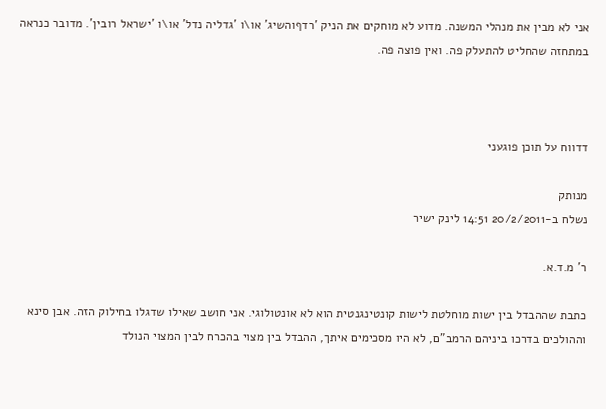אני לא מבין את מנהלי המשנה. מדוע לא מוחקים את הניק 'רדףוהשיג' או\ו 'גדליה נדל' או\ו 'ישראל רובין'. מדובר כנראה במתחזה שהחליט להתעלק פה. ואין פוצה פה.



דדווח על תוכן פוגעני

מנותק
נשלח ב-20/2/2011 14:51 לינק ישיר

ר' מ.ד.א.

כתבת שההבדל בין ישות מוחלטת לישות קונטינגנטית הוא לא אונטולוגי. אני חושב שאילו שדגלו בחילוק הזה. אבן סינא וההולכים בדרכו ביניהם הרמב"ם, לא היו מסכימים איתך, ההבדל בין מצוי בהכרח לבין המצוי הנולד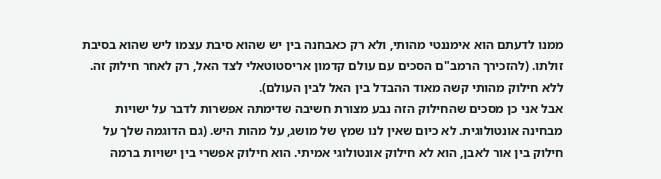ממנו לדעתם הוא אימננטי מהותי, ולא רק כאבחנה בין יש שהוא סיבת עצמו ליש שהוא בסיבת זולתו. (להזכירך הרמב"ם הסכים עם עולם קדמון אריסטוטאלי לצד האל, רק לאחר חילוק זה. ללא חילוק מהותי קשה מאוד ההבדל בין האל לבין העולם).
אבל אני כן מסכים שהחילוק הזה נבע מצורת חשיבה שדימתה אפשרות לדבר על ישויות מבחינה אונטולוגית. לא כיום שאין לנו שמץ של מושג, על מהות היש. (גם הדוגמה שלך על חילוק בין אור לאבן, הוא לא חילוק אונטולוגי אמיתי. הוא חילוק אפשרי בין ישויות ברמה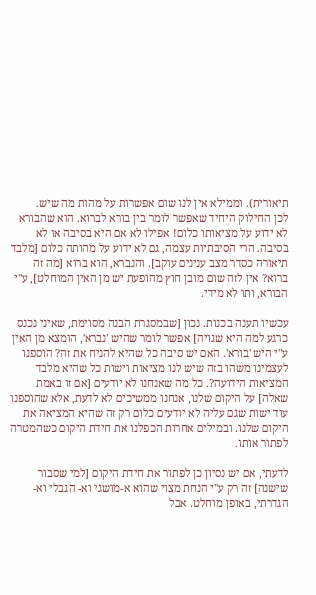תיאורית). וממילא אין לנו שום אפשרות על מהות מה שיש.
לכן החילוק היחיד שאפשר לומר בין בורא לברוא. הוא שהבורא לא ידוע על מציאותו כלום! אפילו לא אם היא בסיבה או לא בסיבה. הרי הסיבתיות עצמה, גם לא ידוע על מהותה כלום [מלבד תיאורה כסדר מצב ענינים עוקב]. והנברא, הוא ברוא [מה זה ברוא? אין לזה שום מובן חוץ מהופעת יש מן האין המוחלט], ע"י הבורא, ותו לא מידי.

עכשיו תענה בכנות. נכון [שבמסגרת הבנה מסוימת, שאיני נכנס כרגע למה היא שגויה] אפשר לומר שהיש 'נברא', הומצא מן האין ע"י היש 'בורא'. האם יש סיבה כל שהיא להניח את זה? הוספנו לעצמינו משהו בזה שיש לנו מציאות וישות כל שהיא מלבד המציאות הידועה?. כל מה שאנחנו לא יודעים [אם זו באמת שאלה] על היקום שלנו, אנחנו ממשיכים לא לדעת, אלא שהוספנו עוד ישות שגם עליה לא יודעים כלום רק זה שהיא המציאה את היקום שלנו. ובמילים אחרות הכפלנו את חידת היקום כשהמטרה לפתור אותו.

לדעתי, אם יש נסיון כן לפתור את חידת היקום [למי שסבור שישנה] זה רק ע"י הנחת מצוי שהוא א-מושגי וא- הגבלי וא-הגדרתי, באופן מוחלט. אבל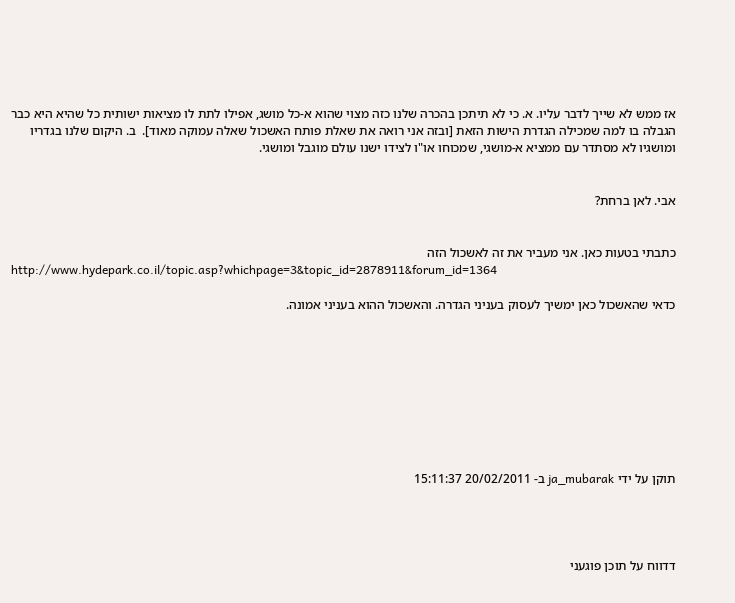אז ממש לא שייך לדבר עליו. א. כי לא תיתכן בהכרה שלנו כזה מצוי שהוא א-כל מושג, אפילו לתת לו מציאות ישותית כל שהיא היא כבר הגבלה בו למה שמכילה הגדרת הישות הזאת [ובזה אני רואה את שאלת פותח האשכול שאלה עמוקה מאוד].  ב. היקום שלנו בגדריו ומושגיו לא מסתדר עם ממציא א-מושגי, שמכוחו או"ו לצידו ישנו עולם מוגבל ומושגי.


אבי. לאן ברחת?


כתבתי בטעות כאן. אני מעביר את זה לאשכול הזה
http://www.hydepark.co.il/topic.asp?whichpage=3&topic_id=2878911&forum_id=1364

כדאי שהאשכול כאן ימשיך לעסוק בעניני הגדרה. והאשכול ההוא בעניני אמונה.









תוקן על ידי ja_mubarak ב- 20/02/2011 15:11:37




דדווח על תוכן פוגעני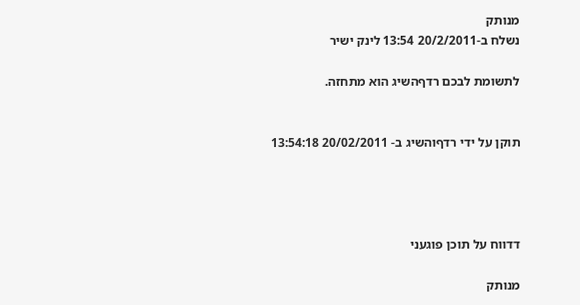מנותק
נשלח ב-20/2/2011 13:54 לינק ישיר

לתשומת לבכם רדףהשיג הוא מתחזה.


תוקן על ידי רדףוהשיג ב- 20/02/2011 13:54:18




דדווח על תוכן פוגעני

מנותק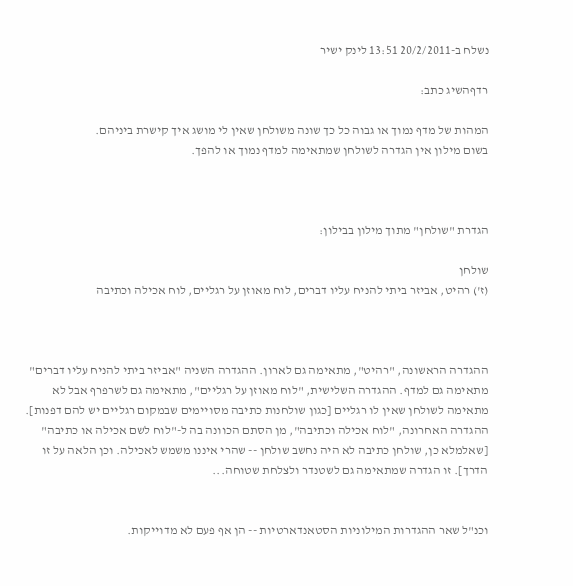נשלח ב-20/2/2011 13:51 לינק ישיר

רדףהשיג כתב:

המהות של מדף נמוך או גבוה כל כך שונה משולחן שאין לי מושג איך קישרת ביניהם.
בשום מילון אין הגדרה לשולחן שמתאימה למדף נמוך או להפך.



הגדרת "שולחן" מתוך מילון בבילון:

שולחן
(ז') רהיט, אביזר ביתי להניח עליו דברים, לוח מאוזן על רגליים, לוח אכילה וכתיבה



ההגדרה הראשונה, "רהיט", מתאימה גם לארון. ההגדרה השניה "אביזר ביתי להניח עליו דברים" מתאימה גם למדף. ההגדרה השלישית, "לוח מאוזן על רגליים", מתאימה גם לשרפרף אבל לא מתאימה לשולחן שאין לו רגליים [כגון שולחנות כתיבה מסויימים שבמקום רגליים יש להם דפנות]. ההגדרה האחרונה, "לוח אכילה וכתיבה", מן הסתם הכוונה בה ל-"לוח לשם אכילה או כתיבה" [שאלמלא כן, שולחן כתיבה לא היה נחשב שולחן -- שהרי איננו משמש לאכילה. וכן הלאה על זו הדרך]. זו הגדרה שמתאימה גם לשטנדר ולצלחת שטוחה...


וכנ"ל שאר ההגדרות המילוניות הסטאנדארטיות -- הן אף פעם לא מדוייקות.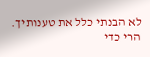לא הבנתי כלל את טענותיך.
הרי כדי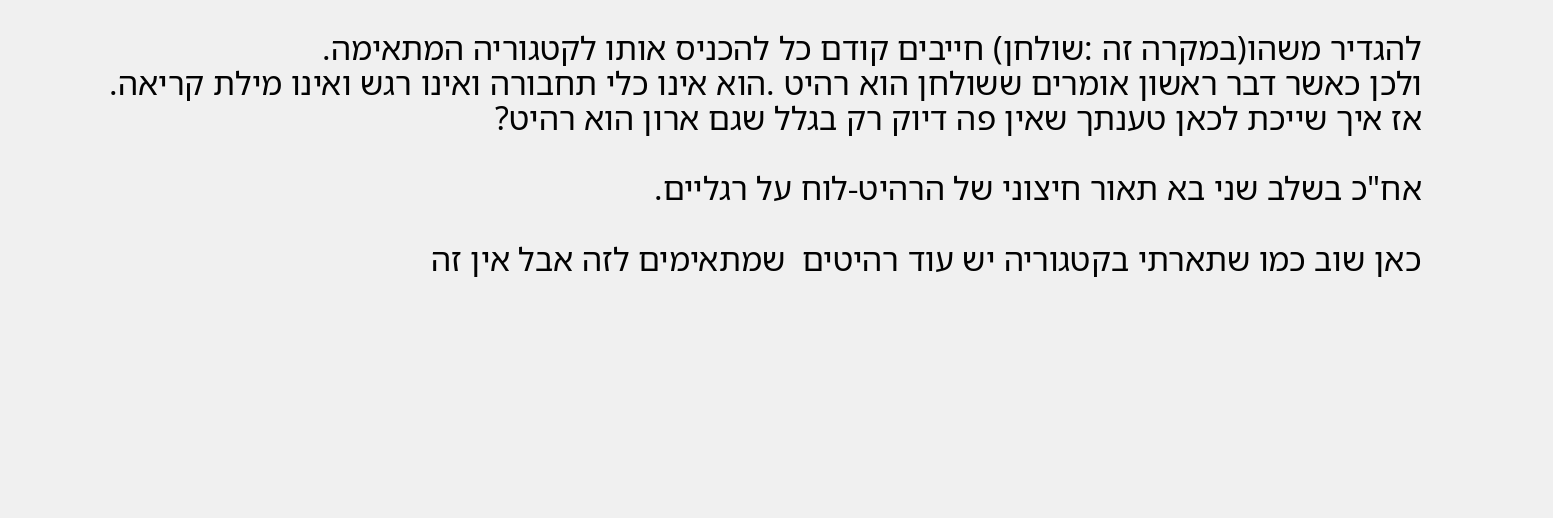להגדיר משהו(במקרה זה :שולחן) חייבים קודם כל להכניס אותו לקטגוריה המתאימה.
ולכן כאשר דבר ראשון אומרים ששולחן הוא רהיט .הוא אינו כלי תחבורה ואינו רגש ואינו מילת קריאה.
אז איך שייכת לכאן טענתך שאין פה דיוק רק בגלל שגם ארון הוא רהיט?

אח"כ בשלב שני בא תאור חיצוני של הרהיט-לוח על רגליים.

כאן שוב כמו שתארתי בקטגוריה יש עוד רהיטים  שמתאימים לזה אבל אין זה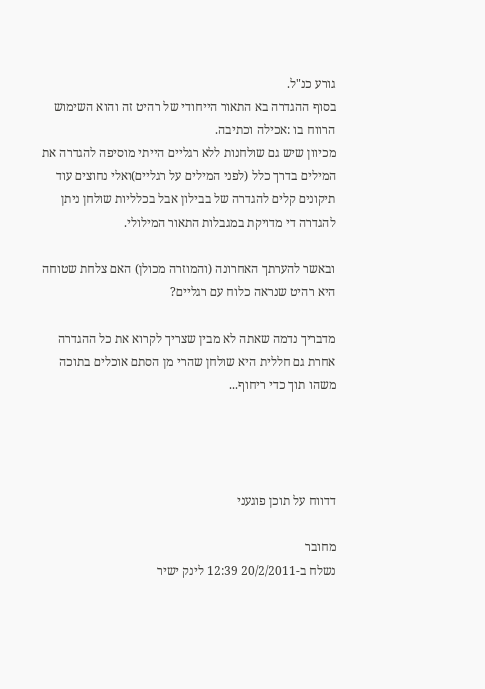גורע כנ"ל.
בסוף ההגדרה בא התאור הייחודי של רהיט זה והוא השימוש הרווח בו :אכילה וכתיבה.
מכיוון שיש גם שולחנות ללא רגליים הייתי מוסיפה להגדרה את המילים בדרך כלל (לפני המילים על רגליים)ואלי נחוצים עוד תיקונים קלים להגדרה של בבילון אבל בכלליות שולחן ניתן להגדרה די מדויקת במגבלות התאור המילולי.

ובאשר להערתך האחרונה (והמוזרה מכולן) האם צלחת שטוחה היא רהיט שנראה כלוח עם רגליים?

מדבריך נדמה שאתה לא מבין שצריך לקרוא את כל ההגדרה אחרת גם חללית היא שולחן שהרי מן הסתם אוכלים בתוכה משהו תוך כדי ריחוף...




דדווח על תוכן פוגעני

מחובר
נשלח ב-20/2/2011 12:39 לינק ישיר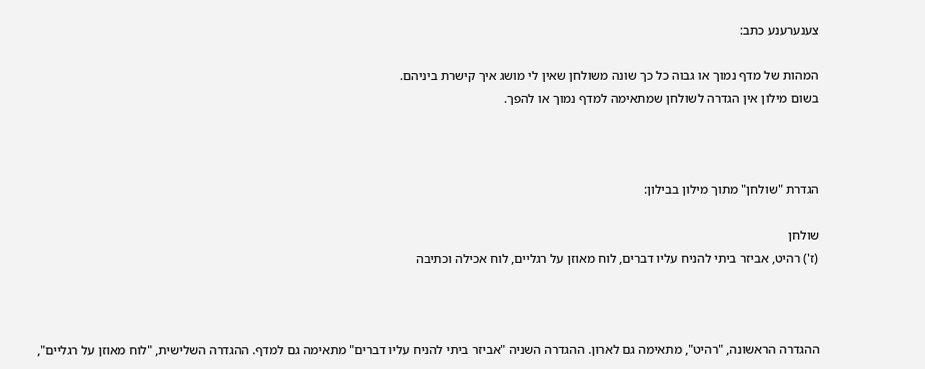צענערענע כתב:

המהות של מדף נמוך או גבוה כל כך שונה משולחן שאין לי מושג איך קישרת ביניהם.
בשום מילון אין הגדרה לשולחן שמתאימה למדף נמוך או להפך.



הגדרת "שולחן" מתוך מילון בבילון:

שולחן
(ז') רהיט, אביזר ביתי להניח עליו דברים, לוח מאוזן על רגליים, לוח אכילה וכתיבה



ההגדרה הראשונה, "רהיט", מתאימה גם לארון. ההגדרה השניה "אביזר ביתי להניח עליו דברים" מתאימה גם למדף. ההגדרה השלישית, "לוח מאוזן על רגליים",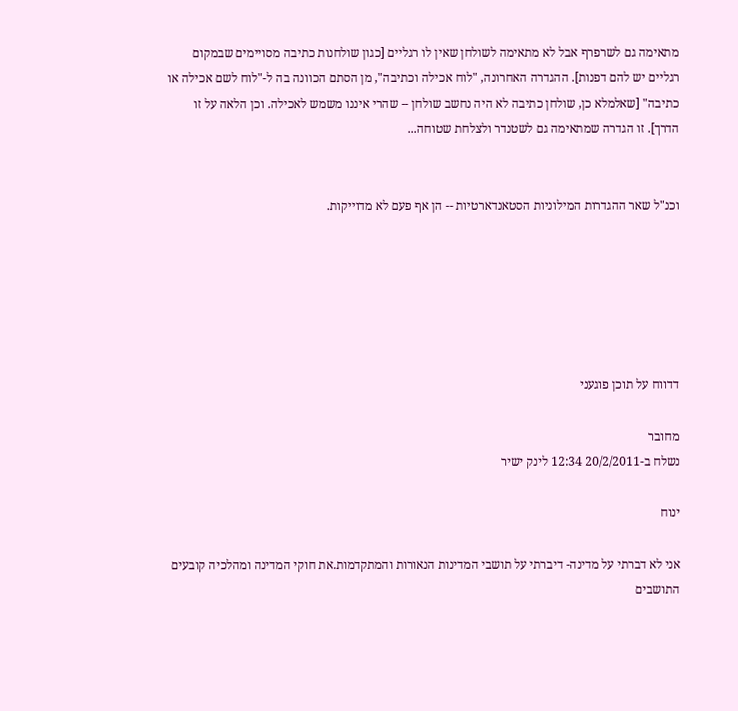מתאימה גם לשרפרף אבל לא מתאימה לשולחן שאין לו רגליים [כגון שולחנות כתיבה מסויימים שבמקום רגליים יש להם דפנות]. ההגדרה האחרונה, "לוח אכילה וכתיבה", מן הסתם הכוונה בה ל-"לוח לשם אכילה או כתיבה" [שאלמלא כן, שולחן כתיבה לא היה נחשב שולחן -- שהרי איננו משמש לאכילה. וכן הלאה על זו הדרך]. זו הגדרה שמתאימה גם לשטנדר ולצלחת שטוחה...


וכנ"ל שאר ההגדרות המילוניות הסטאנדארטיות -- הן אף פעם לא מדוייקות.






דדווח על תוכן פוגעני

מחובר
נשלח ב-20/2/2011 12:34 לינק ישיר

ינוח

אני לא דברתי על מדינה- דיברתי על תושבי המדינות הנאורות והמתקדמות.את חוקי המדינה ומהלכיה קובעים התושבים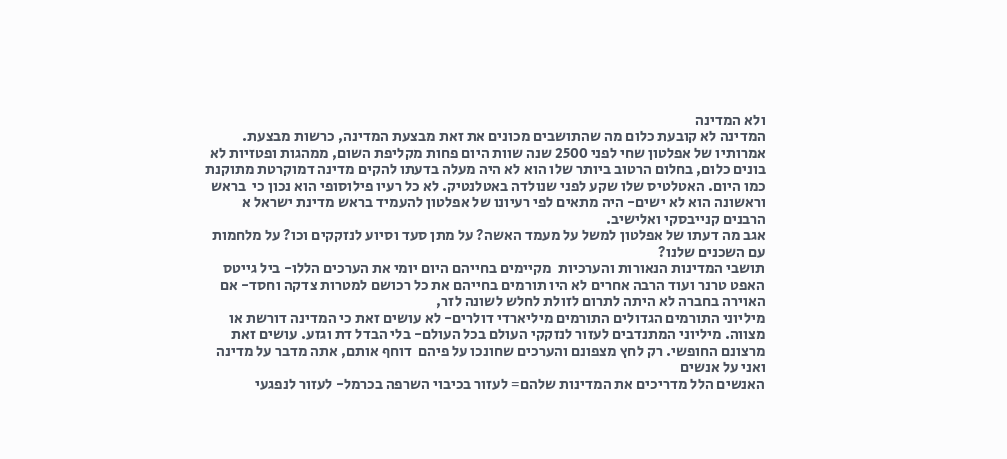ולא המדינה
המדינה לא קובעת כלום מה שהתושבים מכונים את זאת מבצעת המדינה, כרשות מבצעת.  אמרותיו של אפלטון שחי לפני 2500 שנה שוות היום פחות מקליפת השום, ממהגות ופטזיות לא בונים כלום, בחלום הרטוב ביותר שלו הוא לא היה מעלה בדעתו להקים מדינה דמוקרטת מתוקנת כמו היום. האטלטיס שלו שקע לפני שנולדה באטלנטיק. לא כל רעיו פילוסופי הוא נכון כי  בראש וראשונה הוא לא ישים- היה מתאים לפי רעיונו של אפלטון להעמיד בראש מדינת ישראל א הרבנים קנייבסקי ואלישיב.
אגב מה דעתו של אפלטון למשל על מעמד האשה? על מתן סעד וסיוע לנזקקים וכו? על מלחמות עם השכנים שלנו?
תושבי המדינות הנאורות והערכיות  מקיימים בחייהם היום יומי את הערכים הללו- ביל גייטס האפט טרנר ועוד הרבה אחרים לא היו תורמים בחייהם את כל רכושם למטרות צדקה וחסד- אם האוירה בחברה לא היתה לתרום לזולת לחלש לשונה לזר,
מיליוני התורמים הגדולים התורמים מיליארדי דולרים- לא עושים זאת כי המדינה דורשת או מצווה. מיליוני המתנדבים לעזור לנזקקי העולם בכל העולם- בלי הבדל דת וגזע. עושים זאת מרצונם החופשי. רק לחץ מצפונם והערכים שחונכו על פיהם  דוחף אותם, אתה מדבר על מדינה ואני על אנשים
האנשים הלל מדריכים את המדינות שלהם= לעזור בכיבוי השרפה בכרמל- לעזור לנפגעי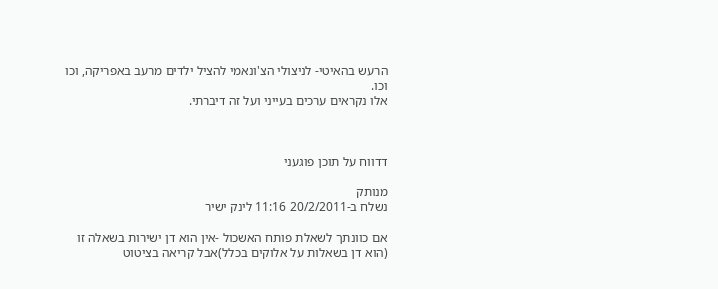הרעש בהאיטי- לניצולי הצ'ונאמי להציל ילדים מרעב באפריקה, וכו וכו.
אלו נקראים ערכים בעייני ועל זה דיברתי.



דדווח על תוכן פוגעני

מנותק
נשלח ב-20/2/2011 11:16 לינק ישיר

אם כוונתך לשאלת פותח האשכול -אין הוא דן ישירות בשאלה זו (הוא דן בשאלות על אלוקים בכלל)אבל קריאה בציטוט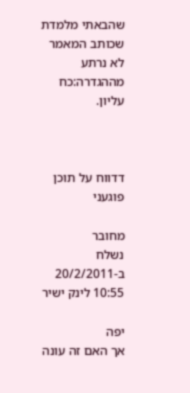שהבאתי מלמדת  שכותב המאמר  לא נרתע מההגדרה:כח עליון.



דדווח על תוכן פוגעני

מחובר
נשלח ב-20/2/2011 10:55 לינק ישיר

יפה
אך האם זה עונה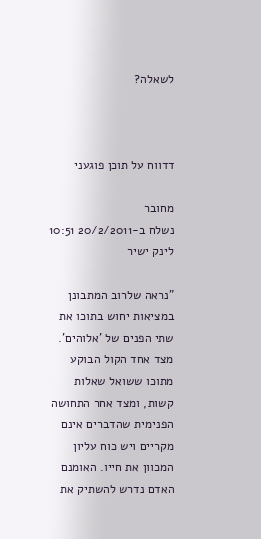לשאלה?



דדווח על תוכן פוגעני

מחובר
נשלח ב-20/2/2011 10:51 לינק ישיר

"נראה שלרוב המתבונן במציאות יחוש בתוכו את שתי הפנים של 'אלוהים'. מצד אחד הקול הבוקע מתוכו ששואל שאלות קשות, ומצד אחר התחושה הפנימית שהדברים אינם מקריים ויש כוח עליון המכוון את חייו. האומנם האדם נדרש להשתיק את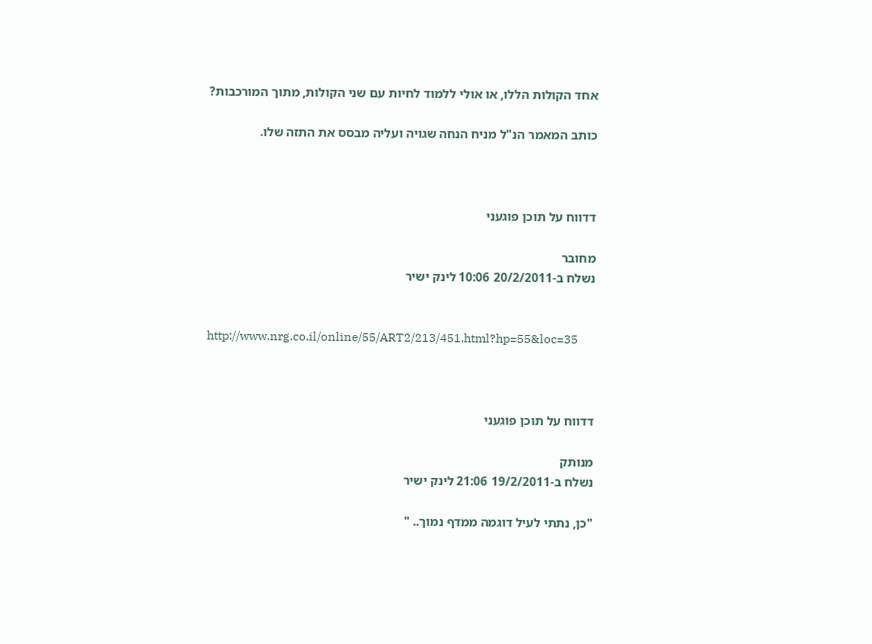אחד הקולות הללו, או אולי ללמוד לחיות עם שני הקולות, מתוך המורכבות?

כותב המאמר הנ"ל מניח הנחה שגויה ועליה מבסס את התזה שלו.



דדווח על תוכן פוגעני

מחובר
נשלח ב-20/2/2011 10:06 לינק ישיר


http://www.nrg.co.il/online/55/ART2/213/451.html?hp=55&loc=35



דדווח על תוכן פוגעני

מנותק
נשלח ב-19/2/2011 21:06 לינק ישיר

"כן, נתתי לעיל דוגמה ממדף נמוך.. "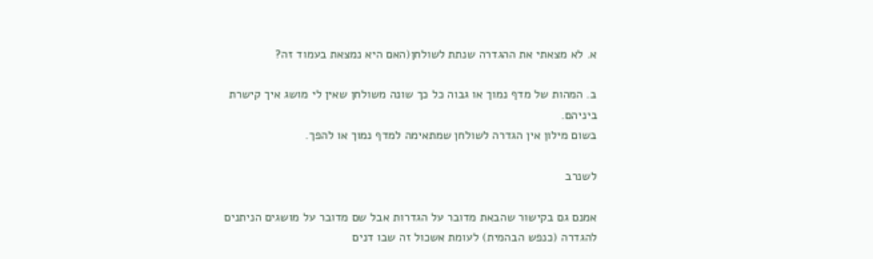א. לא מצאתי את ההגדרה שנתת לשולחן(האם היא נמצאת בעמוד זה?

ב. המהות של מדף נמוך או גבוה כל כך שונה משולחן שאין לי מושג איך קישרת ביניהם.
בשום מילון אין הגדרה לשולחן שמתאימה למדף נמוך או להפך.

לשנרב

אמנם גם בקישור שהבאת מדובר על הגדרות אבל שם מדובר על מושגים הניתנים להגדרה (כנפש הבהמית) לעומת אשכול זה שבו דנים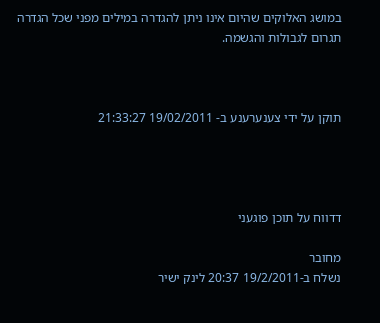במושג האלוקים שהיום אינו ניתן להגדרה במילים מפני שכל הגדרה תגרום לגבולות והגשמה.



תוקן על ידי צענערענע ב- 19/02/2011 21:33:27




דדווח על תוכן פוגעני

מחובר
נשלח ב-19/2/2011 20:37 לינק ישיר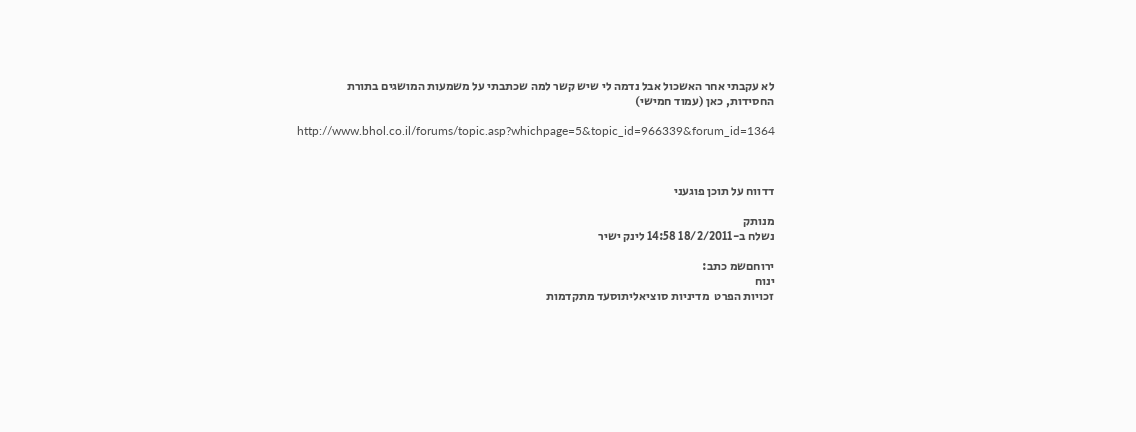לא עקבתי אחר האשכול אבל נדמה לי שיש קשר למה שכתבתי על משמעות המושגים בתורת החסידות, כאן (עמוד חמישי)

http://www.bhol.co.il/forums/topic.asp?whichpage=5&topic_id=966339&forum_id=1364



דדווח על תוכן פוגעני

מנותק
נשלח ב-18/2/2011 14:58 לינק ישיר

ירוחםשמ כתב:
ינוח
זכויות הפרט  מדיניות סוציאליתוסעד מתקדמות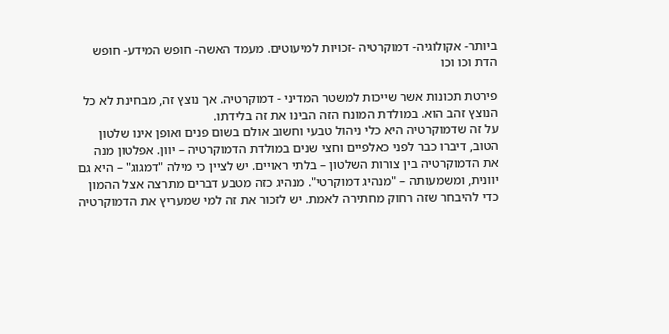ביותר- אקולוגיה- דמוקרטיה -זכויות למיעוטים. מעמד האשה- חופש המידע- חופש הדת וכו וכו

פירטת תכונות אשר שייכות למשטר המדיני - דמוקרטיה. אך נוצץ זה, מבחינת לא כל הנוצץ זהב הוא. במולדת המונח הזה הבינו את זה בלידתו.
על זה שדמוקרטיה היא כלי ניהול טבעי וחשוב אולם בשום פנים ואופן אינו שלטון הטוב, דיברו כבר לפני כאלפיים וחצי שנים במולדת הדמוקרטיה – יוון. אפלטון מנה את הדמוקרטיה בין צורות השלטון – בלתי ראויים. יש לציין כי מילה "דמגוג" – היא גם יוונית, ומשמעותה – "מנהיג דמוקרטי". מנהיג כזה מטבע דברים מתרצה אצל ההמון כדי להיבחר שזה רחוק מחתירה לאמת. יש לזכור את זה למי שמעריץ את הדמוקרטיה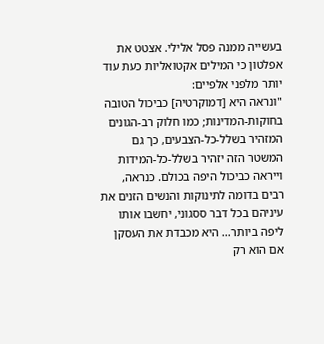בעשייה ממנה פסל אלילי. אצטט את אפלטון כי המילים אקטואליות כעת עוד יותר מלפני אלפיים:
"ונראה היא [דמוקרטיה] כביכול הטובה בחוקות-המדינות; כמו חלוק רב-הגונים המזהיר בשלל-כל-הצבעים, כך גם המשטר הזה יזהיר בשלל-כל-המידות וייראה כביכול היפה בכולם. כנראה, רבים בדומה לתינוקות והנשים הזנים את עיניהם בכל דבר ססגוני, יחשבו אותו ליפה ביותר... היא מכבדת את העסקן אם הוא רק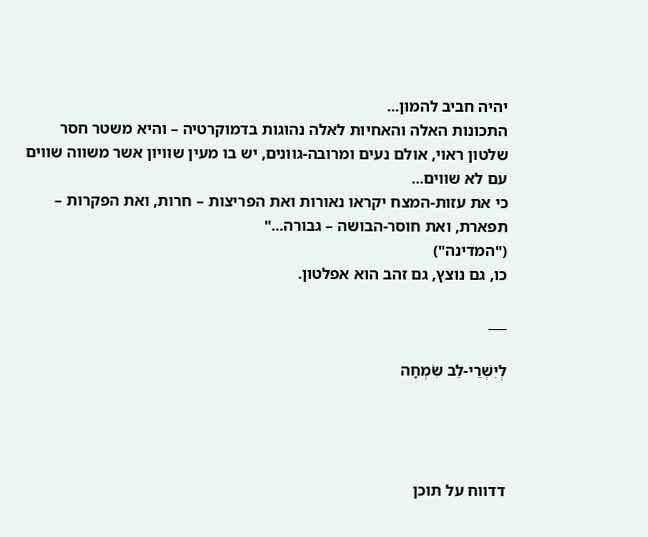יהיה חביב להמון...
התכונות האלה והאחיות לאלה נהוגות בדמוקרטיה – והיא משטר חסר שלטון ראוי, אולם נעים ומרובה-גוונים, יש בו מעין שוויון אשר משווה שווים עם לא שווים...
כי את עזות-המצח יקראו נאורות ואת הפריצות – חרות, ואת הפקרות – תפארת, ואת חוסר-הבושה – גבורה..."
("המדינה")
כו, גם נוצץ, גם זהב הוא אפלטון.

___

לְיִשְׁרֵי-לֵב שִׂמְחָה




דדווח על תוכן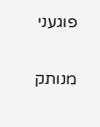פוגעני

מנותק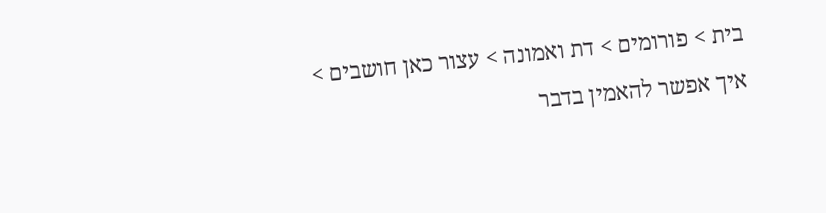בית > פורומים > דת ואמונה > עצור כאן חושבים > איך אפשר להאמין בדבר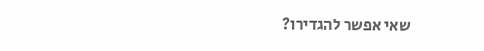שאי אפשר להגדירו?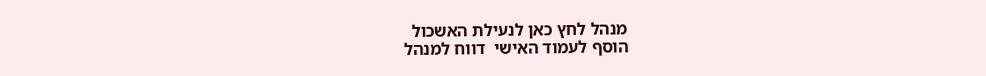מנהל לחץ כאן לנעילת האשכול
הוסף לעמוד האישי  דווח למנהל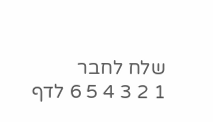שלח לחבר
1 2 3 4 5 6 לדף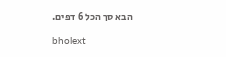הבא סך הכל 6 דפים.

bholext